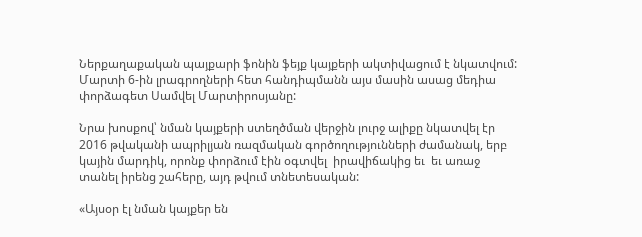Ներքաղաքական պայքարի ֆոնին ֆեյք կայքերի ակտիվացում է նկատվում: Մարտի 6-ին լրագրողների հետ հանդիպմանն այս մասին ասաց մեդիա փորձագետ Սամվել Մարտիրոսյանը:

Նրա խոսքով՝ նման կայքերի ստեղծման վերջին լուրջ ալիքը նկատվել էր 2016 թվականի ապրիլյան ռազմական գործողությունների ժամանակ, երբ կային մարդիկ, որոնք փորձում էին օգտվել  իրավիճակից եւ  եւ առաջ տանել իրենց շահերը, այդ թվում տնետեսական:

«Այսօր էլ նման կայքեր են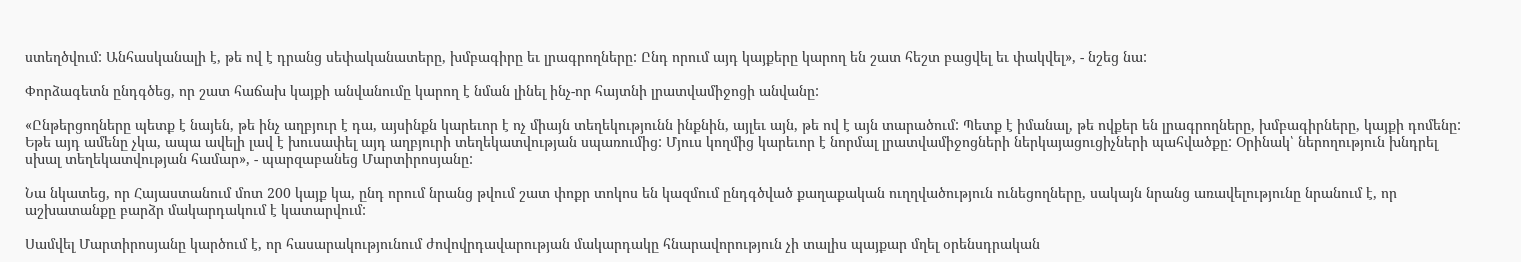ստեղծվում: Անհասկանալի է, թե ով է դրանց սեփականատերը, խմբագիրը եւ լրագրողները: Ընդ որում այդ կայքերը կարող են շատ հեշտ բացվել եւ փակվել», - նշեց նա:

Փորձագետն ընդգծեց, որ շատ հաճախ կայքի անվանումը կարող է նման լինել ինչ-որ հայտնի լրատվամիջոցի անվանը:

«Ընթերցողները պետք է նայեն, թե ինչ աղբյուր է դա, այսինքն կարեւոր է ոչ միայն տեղեկությունն ինքնին, այլեւ այն, թե ով է այն տարածում: Պետք է իմանալ, թե ովքեր են լրագրողները, խմբագիրները, կայքի դոմենը: Եթե այդ ամենը չկա, ապա ավելի լավ է խուսափել այդ աղբյուրի տեղեկատվության սպառումից: Մյուս կողմից կարեւոր է նորմալ լրատվամիջոցների ներկայացուցիչների պահվածքը: Օրինակ՝ ներողություն խնդրել սխալ տեղեկատվության համար», - պարզաբանեց Մարտիրոսյանը:

Նա նկատեց, որ Հայաստանում մոտ 200 կայք կա, ընդ որում նրանց թվում շատ փոքր տոկոս են կազմում ընդգծված քաղաքական ուղղվածություն ունեցողները, սակայն նրանց առավելությունը նրանում է, որ աշխատանքը բարձր մակարդակում է կատարվում:

Սամվել Մարտիրոսյանը կարծում է, որ հասարակությունում ժովովրդավարության մակարդակը հնարավորություն չի տալիս պայքար մղել օրենսդրական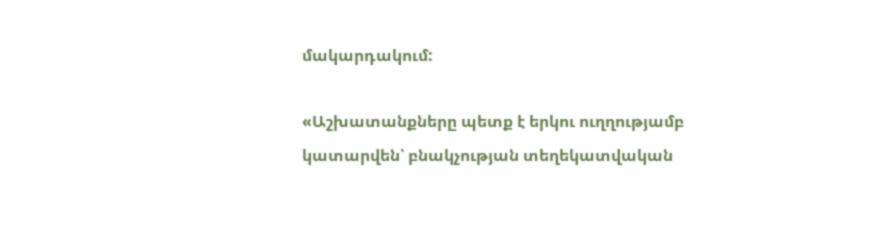մակարդակում:

«Աշխատանքները պետք է երկու ուղղությամբ կատարվեն՝ բնակչության տեղեկատվական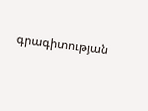գրագիտության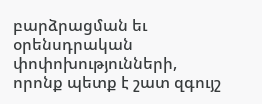բարձրացման եւ օրենսդրական փոփոխությունների, որոնք պետք է շատ զգույշ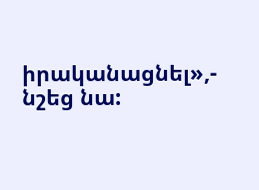իրականացնել»,- նշեց նա: